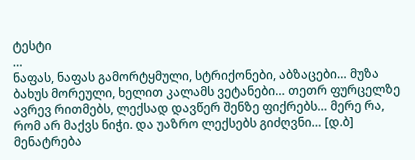ტესტი
…
ნაფას, ნაფას გამორტყმული, სტრიქონები, აბზაცები… მუზა ბახუს მორეული, ხელით კალამს ვეტანები… თეთრ ფურცელზე ავრევ რითმებს, ლექსად დავწერ შენზე ფიქრებს… მერე რა, რომ არ მაქვს ნიჭი. და უაზრო ლექსებს გიძღვნი… [დ.ბ]
მენატრება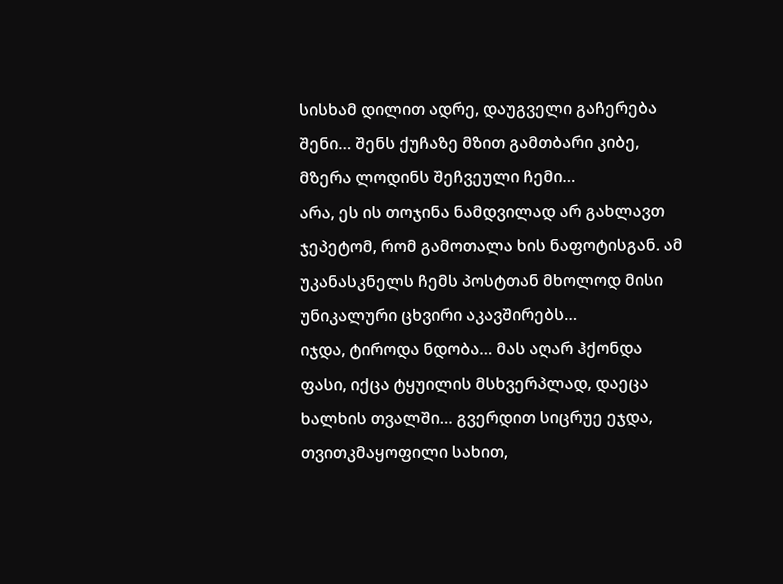სისხამ დილით ადრე, დაუგველი გაჩერება შენი… შენს ქუჩაზე მზით გამთბარი კიბე, მზერა ლოდინს შეჩვეული ჩემი…
არა, ეს ის თოჯინა ნამდვილად არ გახლავთ ჯეპეტომ, რომ გამოთალა ხის ნაფოტისგან. ამ უკანასკნელს ჩემს პოსტთან მხოლოდ მისი უნიკალური ცხვირი აკავშირებს…
იჯდა, ტიროდა ნდობა… მას აღარ ჰქონდა ფასი, იქცა ტყუილის მსხვერპლად, დაეცა ხალხის თვალში… გვერდით სიცრუე ეჯდა, თვითკმაყოფილი სახით,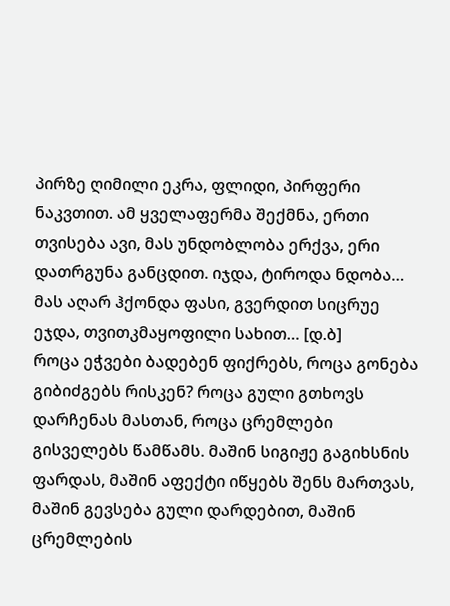პირზე ღიმილი ეკრა, ფლიდი, პირფერი ნაკვთით. ამ ყველაფერმა შექმნა, ერთი თვისება ავი, მას უნდობლობა ერქვა, ერი დათრგუნა განცდით. იჯდა, ტიროდა ნდობა… მას აღარ ჰქონდა ფასი, გვერდით სიცრუე ეჯდა, თვითკმაყოფილი სახით… [დ.ბ]
როცა ეჭვები ბადებენ ფიქრებს, როცა გონება გიბიძგებს რისკენ? როცა გული გთხოვს დარჩენას მასთან, როცა ცრემლები გისველებს წამწამს. მაშინ სიგიჟე გაგიხსნის ფარდას, მაშინ აფექტი იწყებს შენს მართვას, მაშინ გევსება გული დარდებით, მაშინ ცრემლების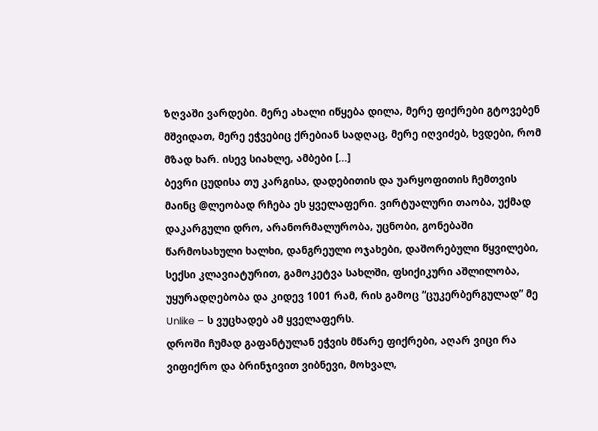ზღვაში ვარდები. მერე ახალი იწყება დილა, მერე ფიქრები გტოვებენ მშვიდათ, მერე ეჭვებიც ქრებიან სადღაც, მერე იღვიძებ, ხვდები, რომ მზად ხარ. ისევ სიახლე, ამბები [...]
ბევრი ცუდისა თუ კარგისა, დადებითის და უარყოფითის ჩემთვის მაინც @ლეობად რჩება ეს ყველაფერი. ვირტუალური თაობა, უქმად დაკარგული დრო, არანორმალურობა, უცნობი, გონებაში წარმოსახული ხალხი, დანგრეული ოჯახები, დაშორებული წყვილები, სექსი კლავიატურით, გამოკეტვა სახლში, ფსიქიკური აშლილობა, უყურადღებობა და კიდევ 1001 რამ, რის გამოც “ცუკერბერგულად” მე Unlike – ს ვუცხადებ ამ ყველაფერს.
დროში ჩუმად გაფანტულან ეჭვის მწარე ფიქრები, აღარ ვიცი რა ვიფიქრო და ბრინჯივით ვიბნევი, მოხვალ,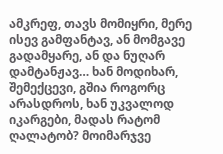ამკრეფ, თავს მომიყრი, მერე ისევ გამფანტავ, ან მომგავე გადამყარე, ან და ნუღარ დამტანჟავ… ხან მოდიხარ, შემექცევი, გშია როგორც არასდროს, ხან უკვალოდ იკარგები, მადას რატომ ღალატობ? მოიმარჯვე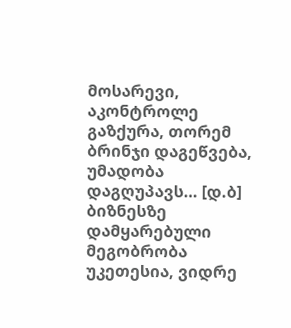მოსარევი, აკონტროლე გაზქურა, თორემ ბრინჯი დაგეწვება, უმადობა დაგღუპავს… [დ.ბ]
ბიზნესზე დამყარებული მეგობრობა უკეთესია, ვიდრე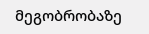მეგობრობაზე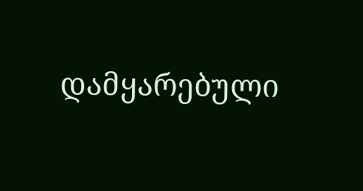დამყარებული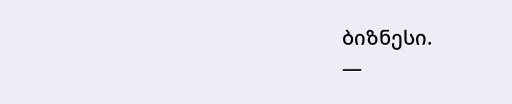ბიზნესი.
—